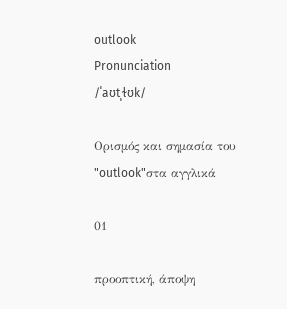outlook
Pronunciation
/ˈaʊtˌɫʊk/

Ορισμός και σημασία του "outlook"στα αγγλικά

01

προοπτική, άποψη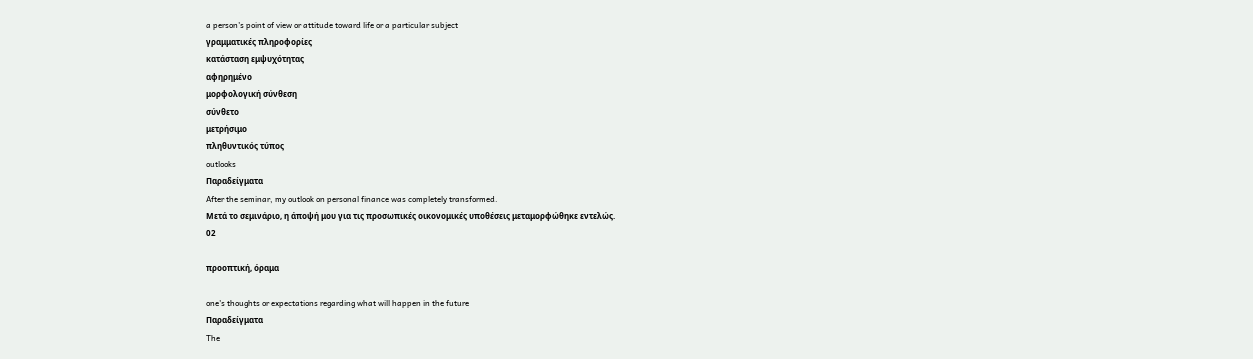a person's point of view or attitude toward life or a particular subject
γραμματικές πληροφορίες
κατάσταση εμψυχότητας
αφηρημένο
μορφολογική σύνθεση
σύνθετο
μετρήσιμο
πληθυντικός τύπος
outlooks
Παραδείγματα
After the seminar, my outlook on personal finance was completely transformed.
Μετά το σεμινάριο, η άποψή μου για τις προσωπικές οικονομικές υποθέσεις μεταμορφώθηκε εντελώς.
02

προοπτική, όραμα

one's thoughts or expectations regarding what will happen in the future
Παραδείγματα
The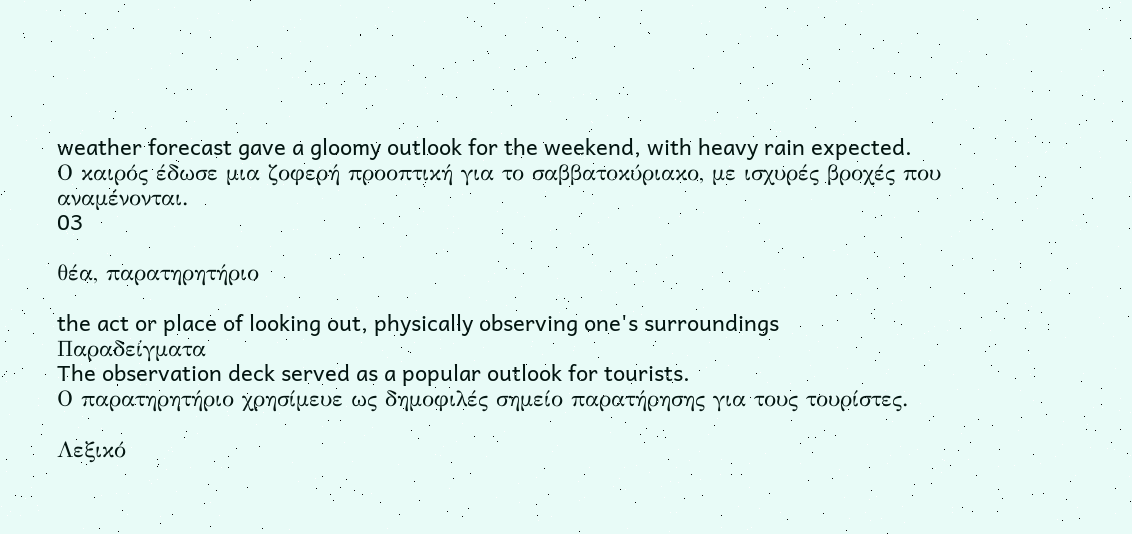weather forecast gave a gloomy outlook for the weekend, with heavy rain expected.
Ο καιρός έδωσε μια ζοφερή προοπτική για το σαββατοκύριακο, με ισχυρές βροχές που αναμένονται.
03

θέα, παρατηρητήριο

the act or place of looking out, physically observing one's surroundings
Παραδείγματα
The observation deck served as a popular outlook for tourists.
Ο παρατηρητήριο χρησίμευε ως δημοφιλές σημείο παρατήρησης για τους τουρίστες.

Λεξικό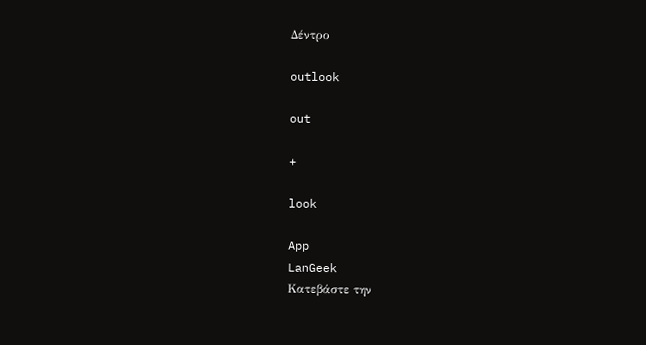Δέντρο

outlook

out

+

look

App
LanGeek
Κατεβάστε την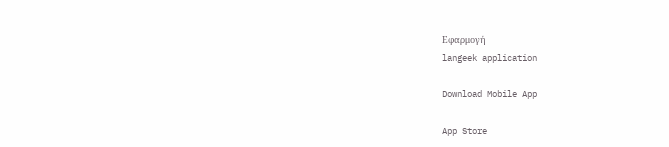Εφαρμογή
langeek application

Download Mobile App

App Store